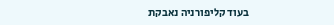בעוד קליפורניה נאבקת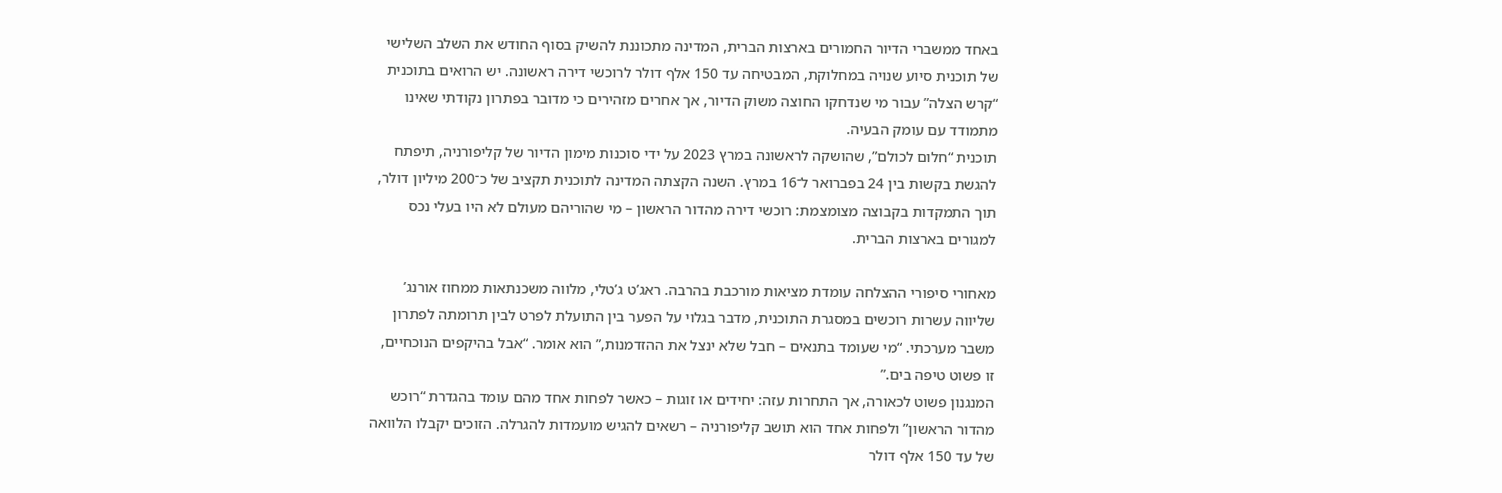באחד ממשברי הדיור החמורים בארצות הברית, המדינה מתכוננת להשיק בסוף החודש את השלב השלישי של תוכנית סיוע שנויה במחלוקת, המבטיחה עד 150 אלף דולר לרוכשי דירה ראשונה. יש הרואים בתוכנית “קרש הצלה” עבור מי שנדחקו החוצה משוק הדיור, אך אחרים מזהירים כי מדובר בפתרון נקודתי שאינו מתמודד עם עומק הבעיה.
תוכנית “חלום לכולם”, שהושקה לראשונה במרץ 2023 על ידי סוכנות מימון הדיור של קליפורניה, תיפתח להגשת בקשות בין 24 בפברואר ל־16 במרץ. השנה הקצתה המדינה לתוכנית תקציב של כ־200 מיליון דולר, תוך התמקדות בקבוצה מצומצמת: רוכשי דירה מהדור הראשון – מי שהוריהם מעולם לא היו בעלי נכס למגורים בארצות הברית.

מאחורי סיפורי ההצלחה עומדת מציאות מורכבת בהרבה. ראג’ט ג’טלי, מלווה משכנתאות ממחוז אורנג’ שליווה עשרות רוכשים במסגרת התוכנית, מדבר בגלוי על הפער בין התועלת לפרט לבין תרומתה לפתרון משבר מערכתי. “מי שעומד בתנאים – חבל שלא ינצל את ההזדמנות,” הוא אומר. “אבל בהיקפים הנוכחיים, זו פשוט טיפה בים.”
המנגנון פשוט לכאורה, אך התחרות עזה: יחידים או זוגות – כאשר לפחות אחד מהם עומד בהגדרת “רוכש מהדור הראשון” ולפחות אחד הוא תושב קליפורניה – רשאים להגיש מועמדות להגרלה. הזוכים יקבלו הלוואה של עד 150 אלף דולר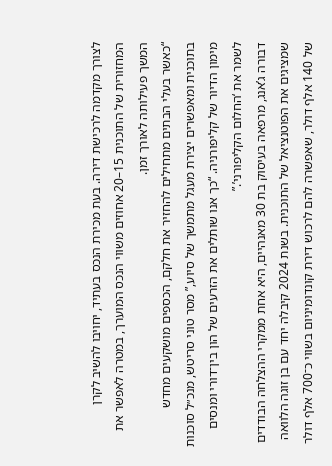לצורך מקדמה לרכישת דירה. בעת מכירת הנכס בעתיד, יחויבו להשיב לקרן המחזורית של התוכנית 15–20 אחוזים משווי הנכס המוערך, במטרה לאפשר את המשך פעילותה לאורך זמן.
“כאשר בעלי הבתים מתחילים להחזיר את חלקם, הכספים מושקעים מחדש בתוכנית ומאפשרים יצירת מעגל מתמשך של סיוע,” מסר טוני סריטש, מנכ״ל סוכנות מימון הדיור של קליפורניה. “כך אנו שותלים את הזרעים של הון בין־דורי ומנסים לשמר את ‘החלום הקליפורני’.”
דבורה ג’אנג, מרפאה בעיסוק בת 30 מאנהיים, היא אחת ממקרי ההצלחה הבודדים שמציגים את הפוטנציאל של התוכנית. בשנת 2024 קיבלה יחד עם בן זוגה הלוואה של 140 אלף דולר, שאפשרה להם לרכוש דירת קונדומיניום בשווי כ־700 אלף דולר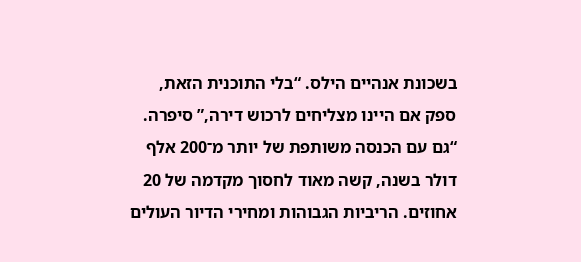בשכונת אנהיים הילס. “בלי התוכנית הזאת, ספק אם היינו מצליחים לרכוש דירה,” סיפרה. “גם עם הכנסה משותפת של יותר מ־200 אלף דולר בשנה, קשה מאוד לחסוך מקדמה של 20 אחוזים. הריביות הגבוהות ומחירי הדיור העולים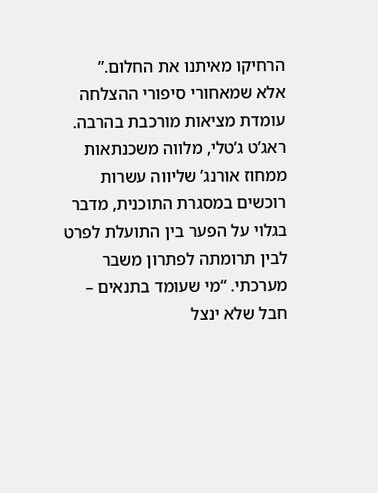הרחיקו מאיתנו את החלום.”
אלא שמאחורי סיפורי ההצלחה עומדת מציאות מורכבת בהרבה. ראג’ט ג’טלי, מלווה משכנתאות ממחוז אורנג’ שליווה עשרות רוכשים במסגרת התוכנית, מדבר בגלוי על הפער בין התועלת לפרט לבין תרומתה לפתרון משבר מערכתי. “מי שעומד בתנאים – חבל שלא ינצל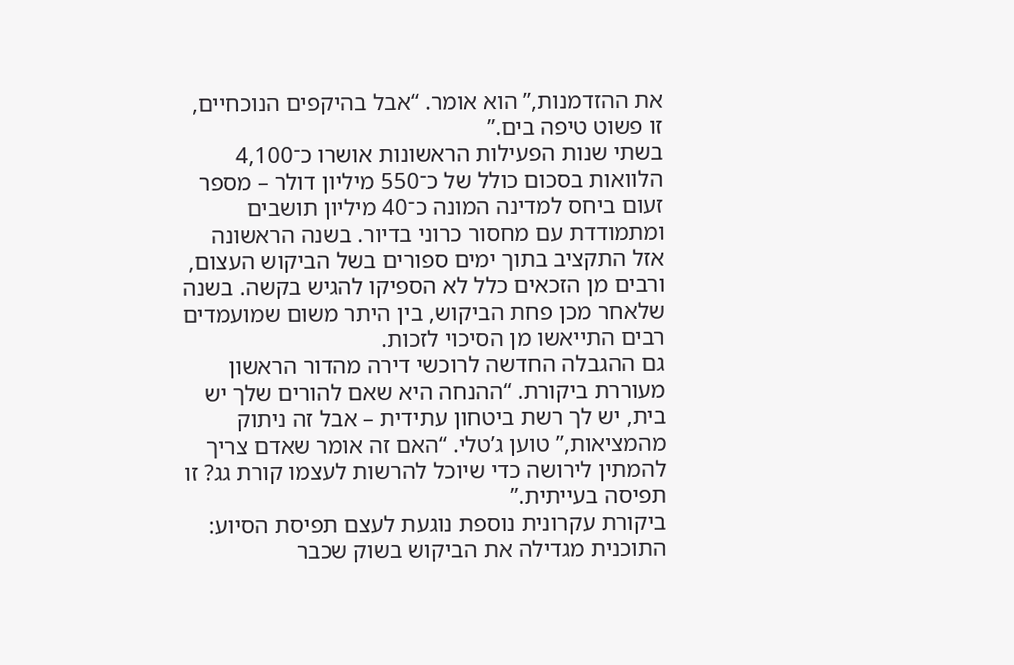את ההזדמנות,” הוא אומר. “אבל בהיקפים הנוכחיים, זו פשוט טיפה בים.”
בשתי שנות הפעילות הראשונות אושרו כ־4,100 הלוואות בסכום כולל של כ־550 מיליון דולר – מספר זעום ביחס למדינה המונה כ־40 מיליון תושבים ומתמודדת עם מחסור כרוני בדיור. בשנה הראשונה אזל התקציב בתוך ימים ספורים בשל הביקוש העצום, ורבים מן הזכאים כלל לא הספיקו להגיש בקשה. בשנה שלאחר מכן פחת הביקוש, בין היתר משום שמועמדים רבים התייאשו מן הסיכוי לזכות.
גם ההגבלה החדשה לרוכשי דירה מהדור הראשון מעוררת ביקורת. “ההנחה היא שאם להורים שלך יש בית, יש לך רשת ביטחון עתידית – אבל זה ניתוק מהמציאות,” טוען ג’טלי. “האם זה אומר שאדם צריך להמתין לירושה כדי שיוכל להרשות לעצמו קורת גג? זו תפיסה בעייתית.”
ביקורת עקרונית נוספת נוגעת לעצם תפיסת הסיוע: התוכנית מגדילה את הביקוש בשוק שכבר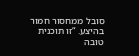סובל ממחסור חמור בהיצע. “זו תוכנית טובה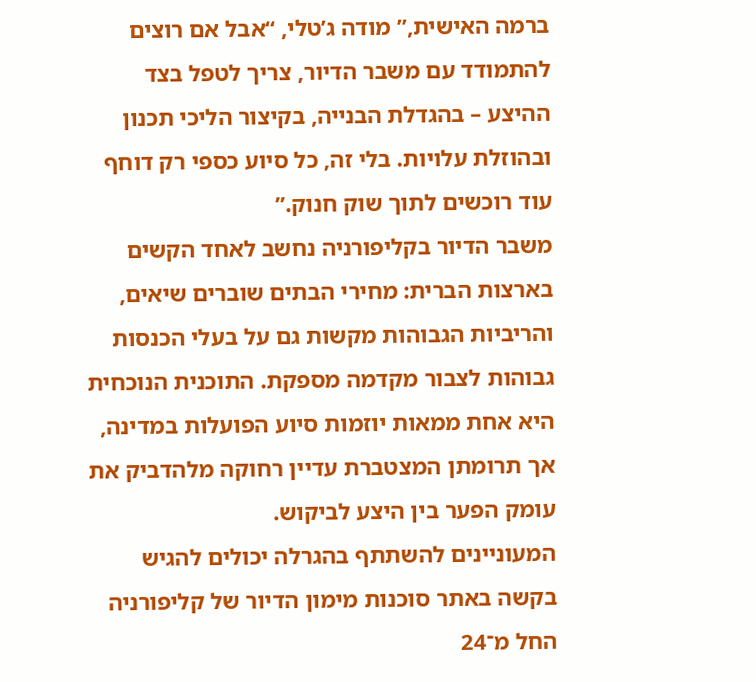ברמה האישית,” מודה ג’טלי, “אבל אם רוצים להתמודד עם משבר הדיור, צריך לטפל בצד ההיצע – בהגדלת הבנייה, בקיצור הליכי תכנון ובהוזלת עלויות. בלי זה, כל סיוע כספי רק דוחף עוד רוכשים לתוך שוק חנוק.”
משבר הדיור בקליפורניה נחשב לאחד הקשים בארצות הברית: מחירי הבתים שוברים שיאים, והריביות הגבוהות מקשות גם על בעלי הכנסות גבוהות לצבור מקדמה מספקת. התוכנית הנוכחית היא אחת ממאות יוזמות סיוע הפועלות במדינה, אך תרומתן המצטברת עדיין רחוקה מלהדביק את עומק הפער בין היצע לביקוש.
המעוניינים להשתתף בהגרלה יכולים להגיש בקשה באתר סוכנות מימון הדיור של קליפורניה החל מ־24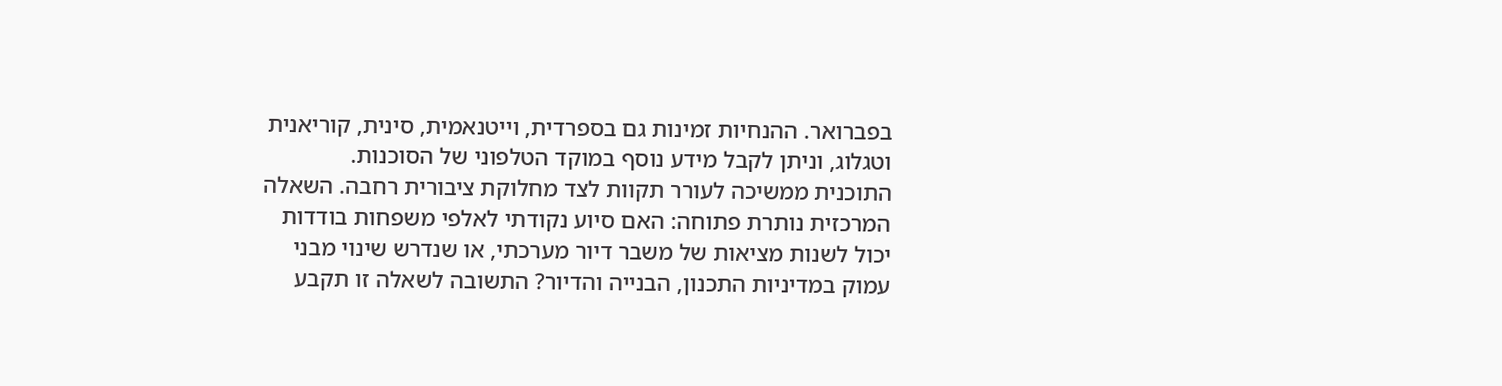בפברואר. ההנחיות זמינות גם בספרדית, וייטנאמית, סינית, קוריאנית וטגלוג, וניתן לקבל מידע נוסף במוקד הטלפוני של הסוכנות.
התוכנית ממשיכה לעורר תקוות לצד מחלוקת ציבורית רחבה. השאלה המרכזית נותרת פתוחה: האם סיוע נקודתי לאלפי משפחות בודדות יכול לשנות מציאות של משבר דיור מערכתי, או שנדרש שינוי מבני עמוק במדיניות התכנון, הבנייה והדיור? התשובה לשאלה זו תקבע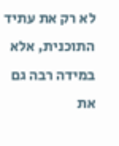לא רק את עתיד התוכנית, אלא במידה רבה גם את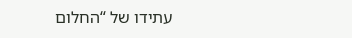עתידו של “החלום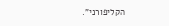הקליפורני”.